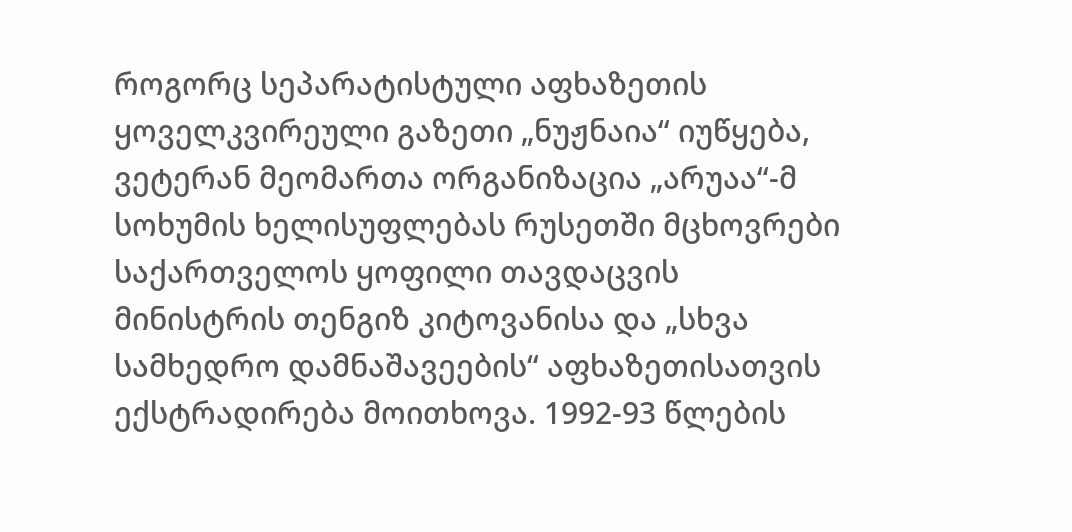როგორც სეპარატისტული აფხაზეთის ყოველკვირეული გაზეთი „ნუჟნაია“ იუწყება, ვეტერან მეომართა ორგანიზაცია „არუაა“-მ სოხუმის ხელისუფლებას რუსეთში მცხოვრები საქართველოს ყოფილი თავდაცვის მინისტრის თენგიზ კიტოვანისა და „სხვა სამხედრო დამნაშავეების“ აფხაზეთისათვის ექსტრადირება მოითხოვა. 1992-93 წლების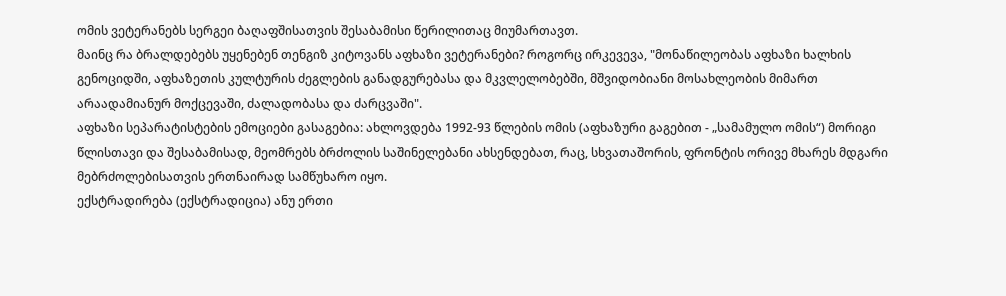ომის ვეტერანებს სერგეი ბაღაფშისათვის შესაბამისი წერილითაც მიუმართავთ.
მაინც რა ბრალდებებს უყენებენ თენგიზ კიტოვანს აფხაზი ვეტერანები? როგორც ირკევევა, "მონაწილეობას აფხაზი ხალხის გენოციდში, აფხაზეთის კულტურის ძეგლების განადგურებასა და მკვლელობებში, მშვიდობიანი მოსახლეობის მიმართ არაადამიანურ მოქცევაში, ძალადობასა და ძარცვაში".
აფხაზი სეპარატისტების ემოციები გასაგებია: ახლოვდება 1992-93 წლების ომის (აფხაზური გაგებით - „სამამულო ომის“) მორიგი წლისთავი და შესაბამისად, მეომრებს ბრძოლის საშინელებანი ახსენდებათ, რაც, სხვათაშორის, ფრონტის ორივე მხარეს მდგარი მებრძოლებისათვის ერთნაირად სამწუხარო იყო.
ექსტრადირება (ექსტრადიცია) ანუ ერთი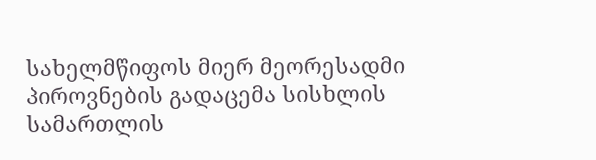სახელმწიფოს მიერ მეორესადმი პიროვნების გადაცემა სისხლის სამართლის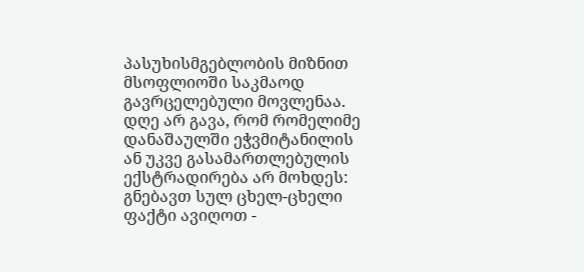პასუხისმგებლობის მიზნით მსოფლიოში საკმაოდ გავრცელებული მოვლენაა. დღე არ გავა, რომ რომელიმე დანაშაულში ეჭვმიტანილის ან უკვე გასამართლებულის ექსტრადირება არ მოხდეს: გნებავთ სულ ცხელ-ცხელი ფაქტი ავიღოთ -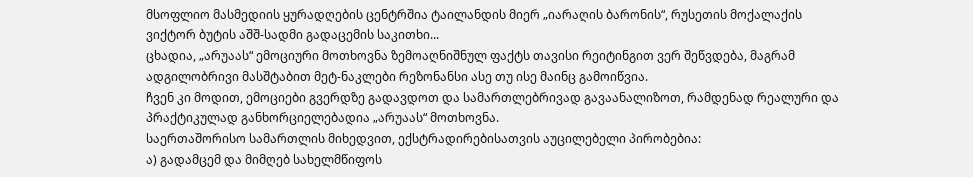მსოფლიო მასმედიის ყურადღების ცენტრშია ტაილანდის მიერ „იარაღის ბარონის“, რუსეთის მოქალაქის ვიქტორ ბუტის აშშ-სადმი გადაცემის საკითხი...
ცხადია, „არუაას“ ემოციური მოთხოვნა ზემოაღნიშნულ ფაქტს თავისი რეიტინგით ვერ შეწვდება, მაგრამ ადგილობრივი მასშტაბით მეტ-ნაკლები რეზონანსი ასე თუ ისე მაინც გამოიწვია.
ჩვენ კი მოდით, ემოციები გვერდზე გადავდოთ და სამართლებრივად გავაანალიზოთ, რამდენად რეალური და პრაქტიკულად განხორციელებადია „არუაას“ მოთხოვნა.
საერთაშორისო სამართლის მიხედვით, ექსტრადირებისათვის აუცილებელი პირობებია:
ა) გადამცემ და მიმღებ სახელმწიფოს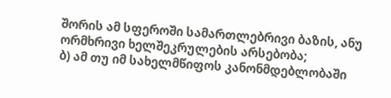შორის ამ სფეროში სამართლებრივი ბაზის, ანუ ორმხრივი ხელშეკრულების არსებობა;
ბ) ამ თუ იმ სახელმწიფოს კანონმდებლობაში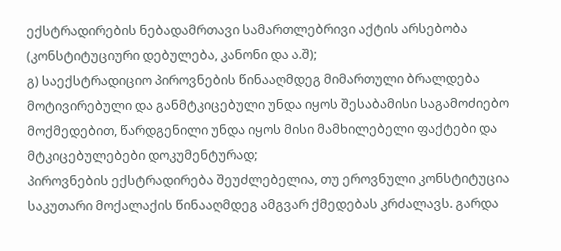ექსტრადირების ნებადამრთავი სამართლებრივი აქტის არსებობა (კონსტიტუციური დებულება, კანონი და ა.შ);
გ) საექსტრადიციო პიროვნების წინააღმდეგ მიმართული ბრალდება მოტივირებული და განმტკიცებული უნდა იყოს შესაბამისი საგამოძიებო მოქმედებით, წარდგენილი უნდა იყოს მისი მამხილებელი ფაქტები და მტკიცებულებები დოკუმენტურად;
პიროვნების ექსტრადირება შეუძლებელია, თუ ეროვნული კონსტიტუცია საკუთარი მოქალაქის წინააღმდეგ ამგვარ ქმედებას კრძალავს. გარდა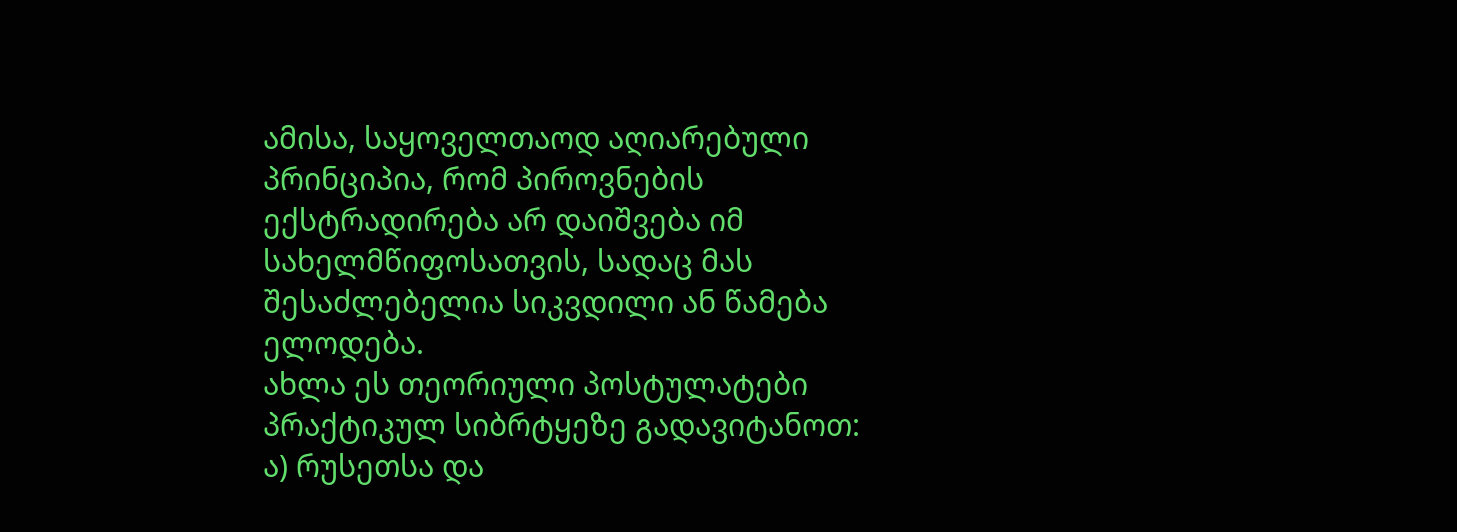ამისა, საყოველთაოდ აღიარებული პრინციპია, რომ პიროვნების ექსტრადირება არ დაიშვება იმ სახელმწიფოსათვის, სადაც მას შესაძლებელია სიკვდილი ან წამება ელოდება.
ახლა ეს თეორიული პოსტულატები პრაქტიკულ სიბრტყეზე გადავიტანოთ:
ა) რუსეთსა და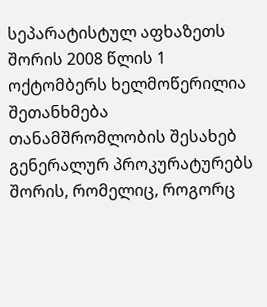სეპარატისტულ აფხაზეთს შორის 2008 წლის 1 ოქტომბერს ხელმოწერილია შეთანხმება თანამშრომლობის შესახებ გენერალურ პროკურატურებს შორის, რომელიც, როგორც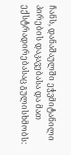ჩანს, დანაშაულში ეჭვმიტანილი პირების დაკავებასა და მათ ექსტრადირებასაც გულისხმობს: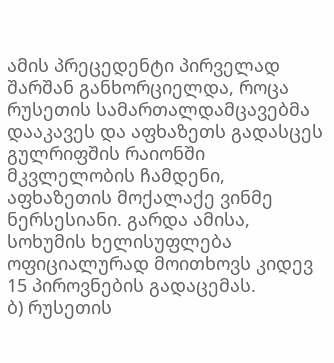ამის პრეცედენტი პირველად შარშან განხორციელდა, როცა რუსეთის სამართალდამცავებმა დააკავეს და აფხაზეთს გადასცეს გულრიფშის რაიონში მკვლელობის ჩამდენი, აფხაზეთის მოქალაქე ვინმე ნერსესიანი. გარდა ამისა, სოხუმის ხელისუფლება ოფიციალურად მოითხოვს კიდევ 15 პიროვნების გადაცემას.
ბ) რუსეთის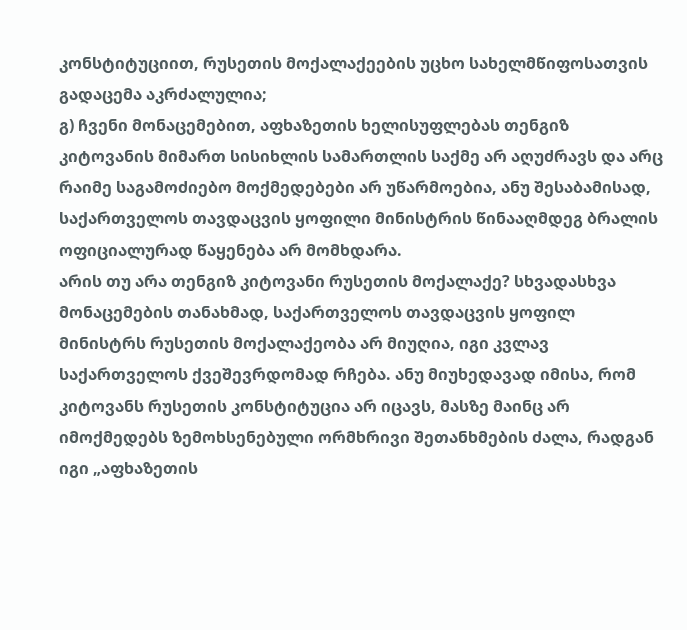კონსტიტუციით, რუსეთის მოქალაქეების უცხო სახელმწიფოსათვის გადაცემა აკრძალულია;
გ) ჩვენი მონაცემებით, აფხაზეთის ხელისუფლებას თენგიზ კიტოვანის მიმართ სისიხლის სამართლის საქმე არ აღუძრავს და არც რაიმე საგამოძიებო მოქმედებები არ უწარმოებია, ანუ შესაბამისად, საქართველოს თავდაცვის ყოფილი მინისტრის წინააღმდეგ ბრალის ოფიციალურად წაყენება არ მომხდარა.
არის თუ არა თენგიზ კიტოვანი რუსეთის მოქალაქე? სხვადასხვა მონაცემების თანახმად, საქართველოს თავდაცვის ყოფილ მინისტრს რუსეთის მოქალაქეობა არ მიუღია, იგი კვლავ საქართველოს ქვეშევრდომად რჩება. ანუ მიუხედავად იმისა, რომ კიტოვანს რუსეთის კონსტიტუცია არ იცავს, მასზე მაინც არ იმოქმედებს ზემოხსენებული ორმხრივი შეთანხმების ძალა, რადგან იგი „აფხაზეთის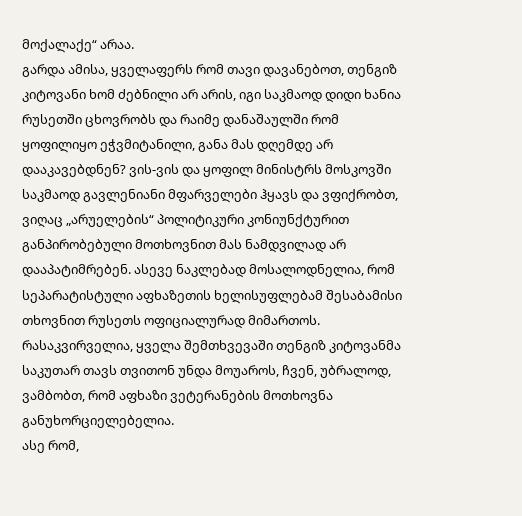მოქალაქე“ არაა.
გარდა ამისა, ყველაფერს რომ თავი დავანებოთ, თენგიზ კიტოვანი ხომ ძებნილი არ არის, იგი საკმაოდ დიდი ხანია რუსეთში ცხოვრობს და რაიმე დანაშაულში რომ ყოფილიყო ეჭვმიტანილი, განა მას დღემდე არ დააკავებდნენ? ვის-ვის და ყოფილ მინისტრს მოსკოვში საკმაოდ გავლენიანი მფარველები ჰყავს და ვფიქრობთ, ვიღაც „არუელების“ პოლიტიკური კონიუნქტურით განპირობებული მოთხოვნით მას ნამდვილად არ დააპატიმრებენ. ასევე ნაკლებად მოსალოდნელია, რომ სეპარატისტული აფხაზეთის ხელისუფლებამ შესაბამისი თხოვნით რუსეთს ოფიციალურად მიმართოს.
რასაკვირველია, ყველა შემთხვევაში თენგიზ კიტოვანმა საკუთარ თავს თვითონ უნდა მოუაროს, ჩვენ, უბრალოდ, ვამბობთ, რომ აფხაზი ვეტერანების მოთხოვნა განუხორციელებელია.
ასე რომ,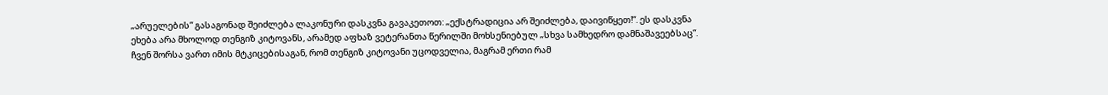„არუელების“ გასაგონად შეიძლება ლაკონური დასკვნა გავაკეთოთ: „ექსტრადიცია არ შეიძლება, დაივიწყეთ!“. ეს დასკვნა ეხება არა მხოლოდ თენგიზ კიტოვანს, არამედ აფხაზ ვეტერანთა წერილში მოხსენიებულ „სხვა სამხედრო დამნაშავეებსაც“.
ჩვენ შორსა ვართ იმის მტკიცებისაგან, რომ თენგიზ კიტოვანი უცოდველია, მაგრამ ერთი რამ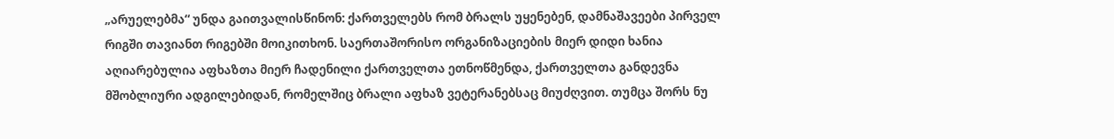„არუელებმა“ უნდა გაითვალისწინონ: ქართველებს რომ ბრალს უყენებენ, დამნაშავეები პირველ რიგში თავიანთ რიგებში მოიკითხონ. საერთაშორისო ორგანიზაციების მიერ დიდი ხანია აღიარებულია აფხაზთა მიერ ჩადენილი ქართველთა ეთნოწმენდა, ქართველთა განდევნა მშობლიური ადგილებიდან, რომელშიც ბრალი აფხაზ ვეტერანებსაც მიუძღვით. თუმცა შორს ნუ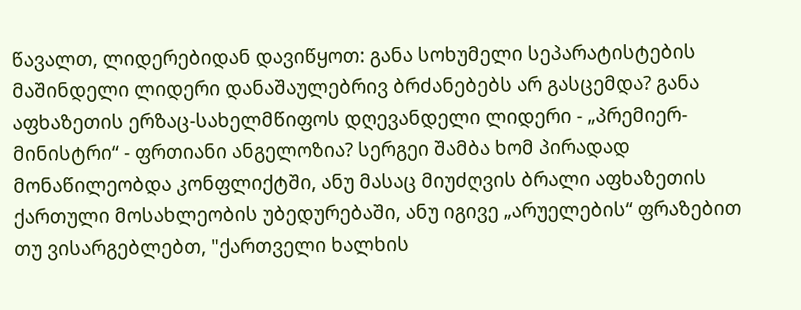წავალთ, ლიდერებიდან დავიწყოთ: განა სოხუმელი სეპარატისტების მაშინდელი ლიდერი დანაშაულებრივ ბრძანებებს არ გასცემდა? განა აფხაზეთის ერზაც-სახელმწიფოს დღევანდელი ლიდერი - „პრემიერ-მინისტრი“ - ფრთიანი ანგელოზია? სერგეი შამბა ხომ პირადად მონაწილეობდა კონფლიქტში, ანუ მასაც მიუძღვის ბრალი აფხაზეთის ქართული მოსახლეობის უბედურებაში, ანუ იგივე „არუელების“ ფრაზებით თუ ვისარგებლებთ, "ქართველი ხალხის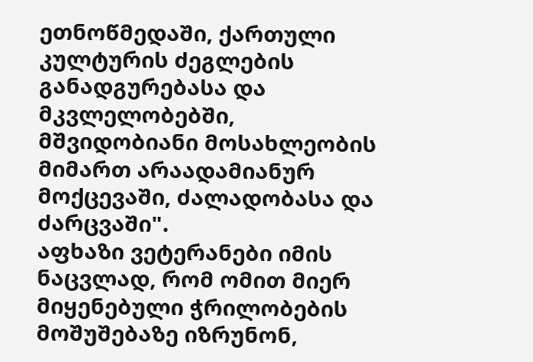ეთნოწმედაში, ქართული კულტურის ძეგლების განადგურებასა და მკვლელობებში, მშვიდობიანი მოსახლეობის მიმართ არაადამიანურ მოქცევაში, ძალადობასა და ძარცვაში".
აფხაზი ვეტერანები იმის ნაცვლად, რომ ომით მიერ მიყენებული ჭრილობების მოშუშებაზე იზრუნონ,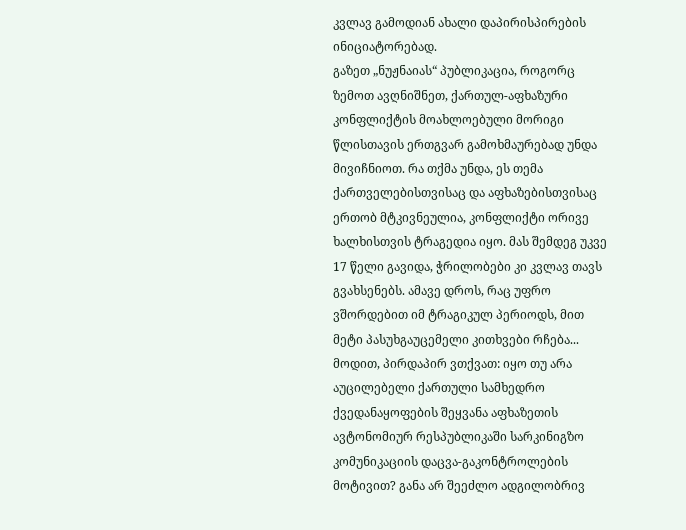კვლავ გამოდიან ახალი დაპირისპირების ინიციატორებად.
გაზეთ „ნუჟნაიას“ პუბლიკაცია, როგორც ზემოთ ავღნიშნეთ, ქართულ-აფხაზური კონფლიქტის მოახლოებული მორიგი წლისთავის ერთგვარ გამოხმაურებად უნდა მივიჩნიოთ. რა თქმა უნდა, ეს თემა ქართველებისთვისაც და აფხაზებისთვისაც ერთობ მტკივნეულია, კონფლიქტი ორივე ხალხისთვის ტრაგედია იყო. მას შემდეგ უკვე 17 წელი გავიდა, ჭრილობები კი კვლავ თავს გვახსენებს. ამავე დროს, რაც უფრო ვშორდებით იმ ტრაგიკულ პერიოდს, მით მეტი პასუხგაუცემელი კითხვები რჩება...
მოდით, პირდაპირ ვთქვათ: იყო თუ არა აუცილებელი ქართული სამხედრო ქვედანაყოფების შეყვანა აფხაზეთის ავტონომიურ რესპუბლიკაში სარკინიგზო კომუნიკაციის დაცვა-გაკონტროლების მოტივით? განა არ შეეძლო ადგილობრივ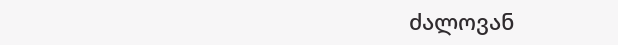ძალოვან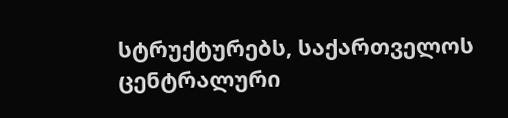სტრუქტურებს, საქართველოს ცენტრალური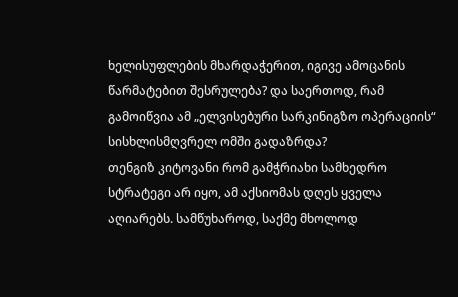ხელისუფლების მხარდაჭერით, იგივე ამოცანის წარმატებით შესრულება? და საერთოდ, რამ გამოიწვია ამ „ელვისებური სარკინიგზო ოპერაციის“ სისხლისმღვრელ ომში გადაზრდა?
თენგიზ კიტოვანი რომ გამჭრიახი სამხედრო სტრატეგი არ იყო, ამ აქსიომას დღეს ყველა აღიარებს. სამწუხაროდ, საქმე მხოლოდ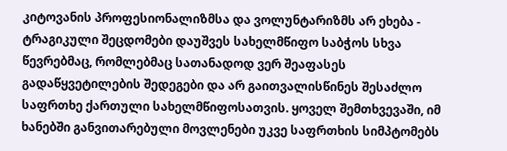კიტოვანის პროფესიონალიზმსა და ვოლუნტარიზმს არ ეხება - ტრაგიკული შეცდომები დაუშვეს სახელმწიფო საბჭოს სხვა წევრებმაც, რომლებმაც სათანადოდ ვერ შეაფასეს გადაწყვეტილების შედეგები და არ გაითვალისწინეს შესაძლო საფრთხე ქართული სახელმწიფოსათვის. ყოველ შემთხვევაში, იმ ხანებში განვითარებული მოვლენები უკვე საფრთხის სიმპტომებს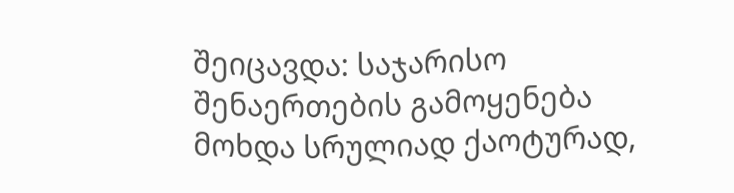შეიცავდა: საჯარისო შენაერთების გამოყენება მოხდა სრულიად ქაოტურად,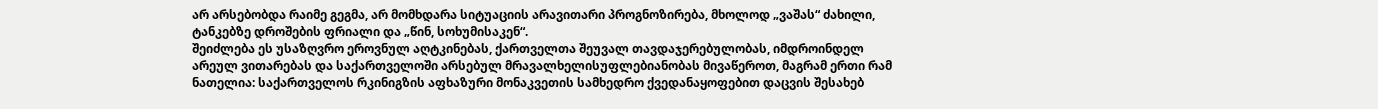არ არსებობდა რაიმე გეგმა, არ მომხდარა სიტუაციის არავითარი პროგნოზირება, მხოლოდ „ვაშას“ ძახილი, ტანკებზე დროშების ფრიალი და „წინ, სოხუმისაკენ“.
შეიძლება ეს უსაზღვრო ეროვნულ აღტკინებას, ქართველთა შეუვალ თავდაჯერებულობას, იმდროინდელ არეულ ვითარებას და საქართველოში არსებულ მრავალხელისუფლებიანობას მივაწეროთ, მაგრამ ერთი რამ ნათელია: საქართველოს რკინიგზის აფხაზური მონაკვეთის სამხედრო ქვედანაყოფებით დაცვის შესახებ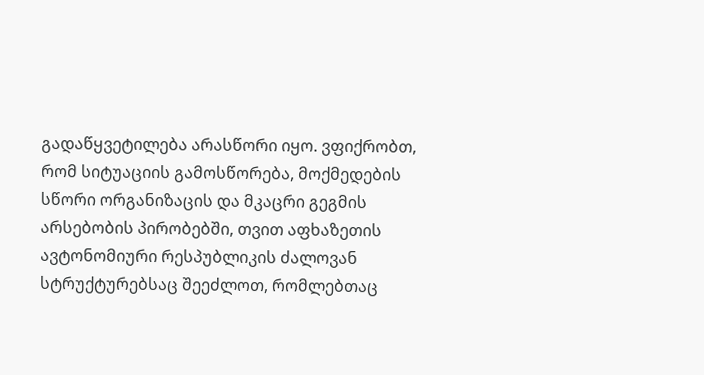გადაწყვეტილება არასწორი იყო. ვფიქრობთ, რომ სიტუაციის გამოსწორება, მოქმედების სწორი ორგანიზაცის და მკაცრი გეგმის არსებობის პირობებში, თვით აფხაზეთის ავტონომიური რესპუბლიკის ძალოვან სტრუქტურებსაც შეეძლოთ, რომლებთაც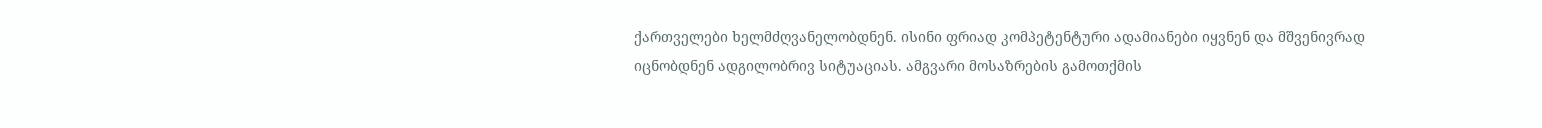ქართველები ხელმძღვანელობდნენ. ისინი ფრიად კომპეტენტური ადამიანები იყვნენ და მშვენივრად იცნობდნენ ადგილობრივ სიტუაციას. ამგვარი მოსაზრების გამოთქმის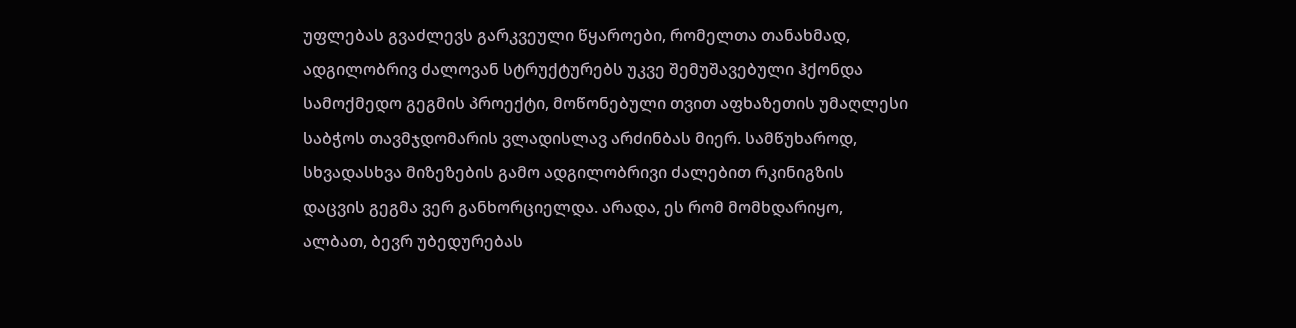უფლებას გვაძლევს გარკვეული წყაროები, რომელთა თანახმად, ადგილობრივ ძალოვან სტრუქტურებს უკვე შემუშავებული ჰქონდა სამოქმედო გეგმის პროექტი, მოწონებული თვით აფხაზეთის უმაღლესი საბჭოს თავმჯდომარის ვლადისლავ არძინბას მიერ. სამწუხაროდ, სხვადასხვა მიზეზების გამო ადგილობრივი ძალებით რკინიგზის დაცვის გეგმა ვერ განხორციელდა. არადა, ეს რომ მომხდარიყო, ალბათ, ბევრ უბედურებას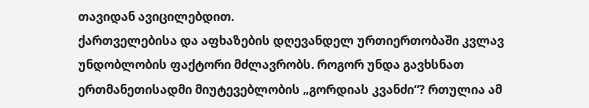თავიდან ავიცილებდით.
ქართველებისა და აფხაზების დღევანდელ ურთიერთობაში კვლავ უნდობლობის ფაქტორი მძლავრობს. როგორ უნდა გავხსნათ ერთმანეთისადმი მიუტევებლობის „გორდიას კვანძი“? რთულია ამ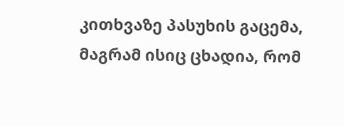კითხვაზე პასუხის გაცემა, მაგრამ ისიც ცხადია, რომ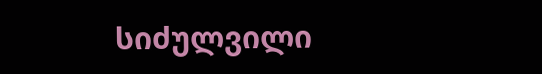სიძულვილი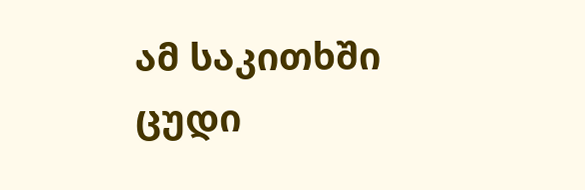ამ საკითხში ცუდი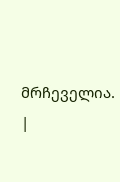მრჩეველია.
|